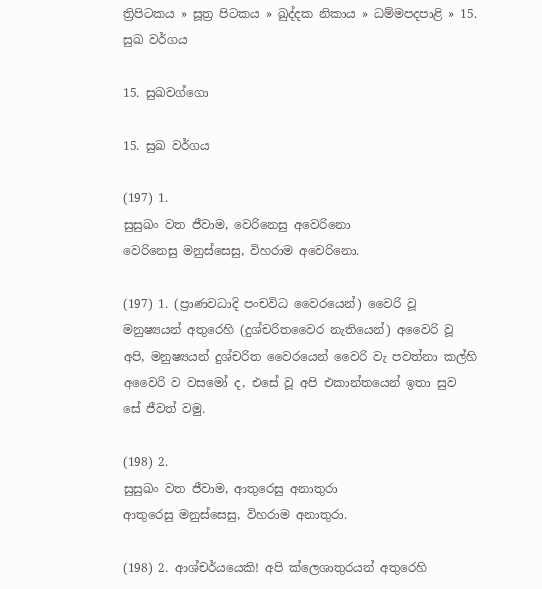ත්‍රිපිටකය » සූත්‍ර පිටකය » ඛුද්‌දක නිකාය » ධම්‌මපදපාළි » 15. සුඛ වර්ගය

15. සුඛවග්‌ගො

15. සුඛ වර්ගය

(197) 1.
සුසුඛං වත ජීවාම, වෙරිනෙසු අවෙරිනො
වෙරිනෙසු මනුස්‌සෙසු, විහරාම අවෙරිනො.

(197) 1. (ප්‍රාණවධාදි පංචවිධ වෛරයෙන්) වෛරි වූ මනුෂ්‍යයන් අතුරෙහි (දුශ්චරිතවෛර නැතියෙන්) අවෛරි වූ අපි, මනුෂ්‍යයන් දුශ්චරිත වෛරයෙන් වෛරි වැ පවත්නා කල්හි අවෛරි ව වසමෝ ද, එසේ වූ අපි එකාන්තයෙන් ඉතා සුව සේ ජීවත් වමු.

(198) 2.
සුසුඛං වත ජීවාම, ආතුරෙසු අනාතුරා
ආතුරෙසු මනුස්‌සෙසු, විහරාම අනාතුරා.

(198) 2. ආශ්චර්යයෙකි! අපි ක්ලෙශාතුරයන් අතුරෙහි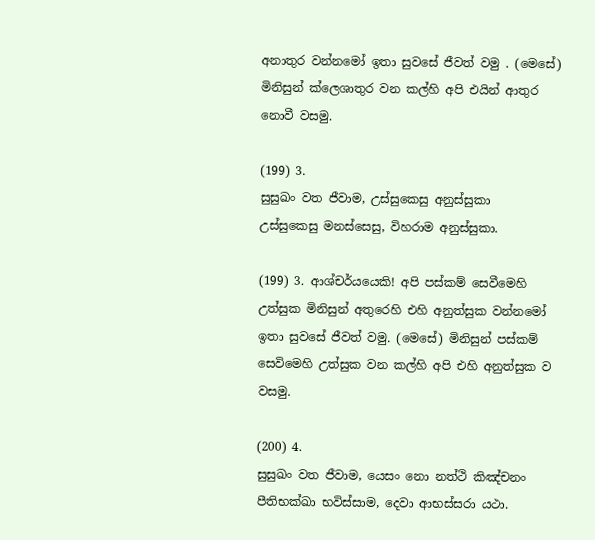අනාතුර වන්නමෝ ඉතා සුවසේ ජීවත් වමු . (මෙසේ) මිනිසුන් ක්ලෙශාතුර වන කල්හි අපි එයින් ආතුර නොවී වසමු.

(199) 3.
සුසුඛං වත ජීවාම, උස්‌සුකෙසු අනුස්‌සුකා
උස්‌සුකෙසු මනස්‌සෙසු, විහරාම අනුස්‌සුකා.

(199) 3. ආශ්චර්යයෙකි! අපි පස්කම් සෙවීමෙහි උත්සුක මිනිසුන් අතුරෙහි එහි අනුත්සුක වන්නමෝ ඉතා සුවසේ ජීවත් වමු. (මෙසේ) මිනිසුන් පස්කම් සෙවිමෙහි උත්සුක වන කල්හි අපි එහි අනුත්සුක ව වසමු.

(200) 4.
සුසුඛං වත ජීවාම, යෙසං නො නත්‌ථි කිඤ්‌චනං
පීතිභක්‌ඛා භවිස්‌සාම, දෙවා ආභස්‌සරා යථා.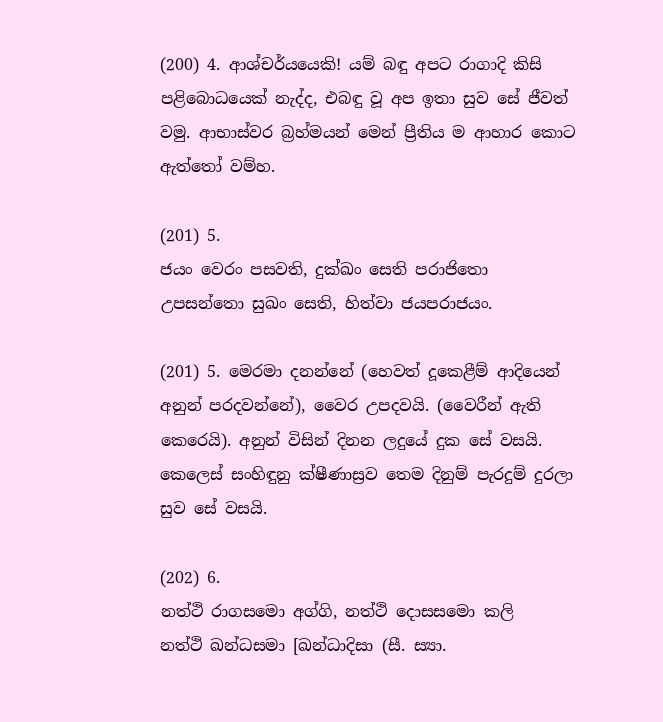(200) 4. ආශ්චර්යයෙකි! යම් බඳු අපට රාගාදි කිසි පළිබොධයෙක් නැද්ද, එබඳු වූ අප ඉතා සුව සේ ජීවත් වමු. ආභාස්වර බ්‍රහ්මයන් මෙන් ප්‍රීතිය ම ආහාර කොට ඇත්තෝ වම්හ.

(201) 5.
ජයං වෙරං පසවති, දුක්‌ඛං සෙති පරාජිතො
උපසන්‌තො සුඛං සෙති, හිත්‌වා ජයපරාජයං.

(201) 5. මෙරමා දනන්නේ (හෙවත් දූකෙළීම් ආදියෙන් අනුන් පරදවන්නේ), වෛර උපදවයි. (වෛරීන් ඇති කෙරෙයි). අනුන් විසින් දිනන ලදුයේ දුක සේ වසයි. කෙලෙස් සංහිඳුනු ක්ෂීණාස්‍රව තෙම දිනුම් පැරදුම් දුරලා සුව සේ වසයි.

(202) 6.
නත්‌ථි රාගසමො අග්‌ගි, නත්‌ථි දොසසමො කලි
නත්‌ථි ඛන්‌ධසමා [ඛන්‌ධාදිසා (සී. ස්‍යා.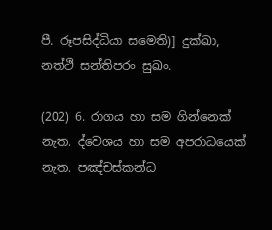පී. රූපසිද්‌ධියා සමෙති)] දුක්‌ඛා, නත්‌ථි සන්‌තිපරං සුඛං.

(202) 6. රාගය හා සම ගින්නෙක් නැත. ද්වෙශය හා සම අපරාධයෙක් නැත. පඤ්චස්කන්ධ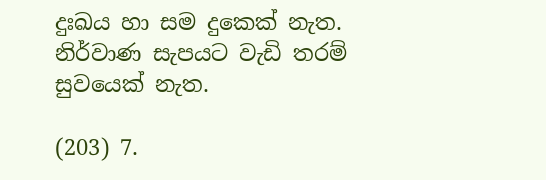දුඃඛය හා සම දුකෙක් නැත. නිර්වාණ සැපයට වැඩි තරම් සුවයෙක් නැත.

(203) 7.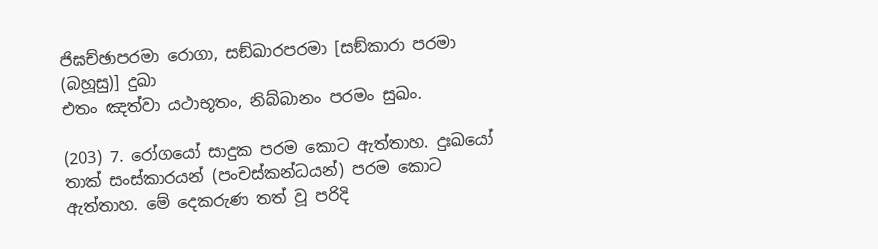ජිඝච්‌ඡාපරමා රොගා, සඞ්‌ඛාරපරමා [සඞ්‌කාරා පරමා (බහූසු)] දුඛා
එතං ඤත්‌වා යථාභූතං, නිබ්‌බානං පරමං සුඛං.

(203) 7. රෝගයෝ සාදුක පරම කොට ඇත්තාහ. දුඃඛයෝ තාක් සංස්කාරයන් (පංචස්කන්ධයන්) පරම කොට ඇත්තාහ. මේ දෙකරුණ තත් වූ පරිදි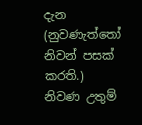දැන (නුවණැත්තෝ නිවන් පසක් කරති.) නිවණ උතුම්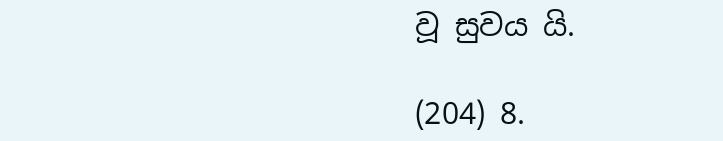වූ සුවය යි.

(204) 8.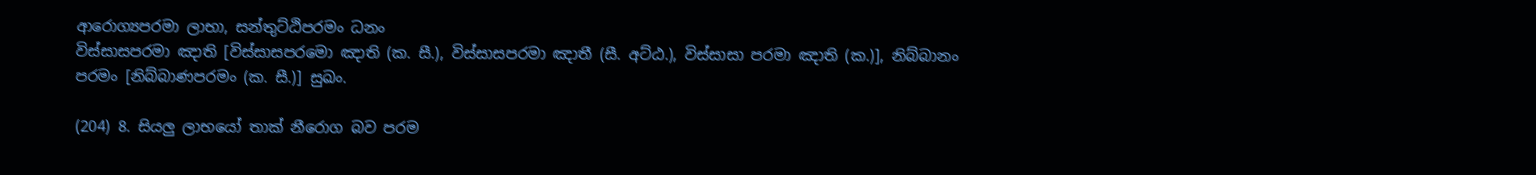ආරොග්‍යපරමා ලාභා, සන්‌තුට්‌ඨිපරමං ධනං
විස්‌සාසපරමා ඤාති [විස්‌සාසපරමො ඤාති (ක. සී.), විස්‌සාසපරමා ඤාතී (සී. අට්‌ඨ.), විස්‌සාසා පරමා ඤාති (ක.)], නිබ්‌බානං පරමං [නිබ්‌බාණපරමං (ක. සී.)] සුඛං.

(204) 8. සියලු ලාභයෝ තාක් නීරොග බව පරම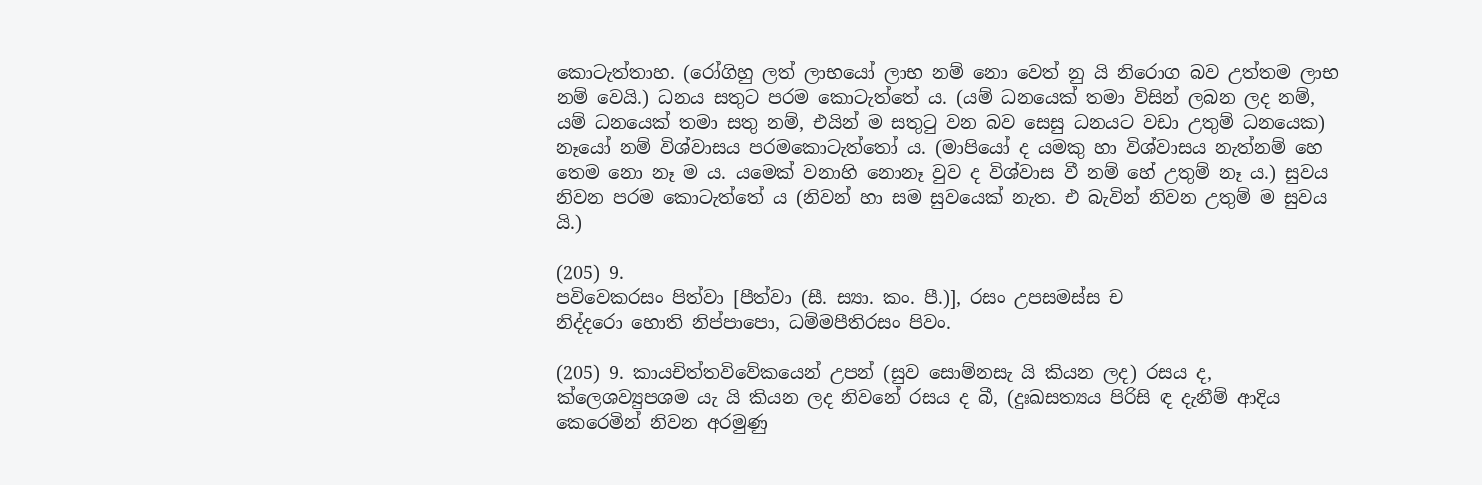කොටැත්තාහ. (රෝගිහු ලත් ලාභයෝ ලාභ නම් නො වෙත් නු යි නිරොග බව උත්තම ලාභ නම් වෙයි.) ධනය සතුට පරම කොටැත්තේ ය. (යම් ධනයෙක් තමා විසින් ලබන ලද නම්, යම් ධනයෙක් තමා සතු නම්, එයින් ම සතුටු වන බව සෙසු ධනයට වඩා උතුම් ධනයෙක) නෑයෝ නම් විශ්වාසය පරමකොටැත්තෝ ය. (මාපියෝ ද යමකු හා විශ්වාසය නැත්නම් හෙ තෙම නො නෑ ම ය. යමෙක් වනාහි නොනෑ වුව ද විශ්වාස වී නම් හේ උතුම් නෑ ය.) සුවය නිවන පරම කොටැත්තේ ය (නිවන් හා සම සුවයෙක් නැත. එ බැවින් නිවන උතුම් ම සුවය යි.)

(205) 9.
පවිවෙකරසං පිත්‌වා [පීත්‌වා (සී. ස්‍යා. කං. පී.)], රසං උපසමස්‌ස ච
නිද්‌දරො හොති නිප්‌පාපො, ධම්‌මපීතිරසං පිවං.

(205) 9. කායචිත්තවිවේකයෙන් උපන් (සුව සොම්නසැ යි කියන ලද) රසය ද, ක්ලෙශව්‍යුපශම යැ යි කියන ලද නිවනේ රසය ද බී, (දුඃඛසත්‍යය පිරිසි ඳ දැනීම් ආදිය කෙරෙමින් නිවන අරමුණු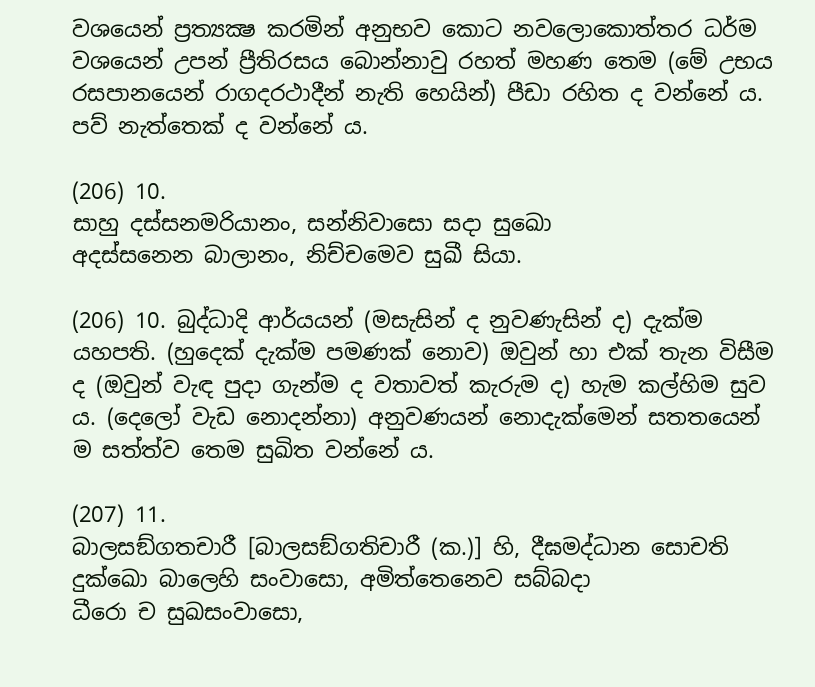වශයෙන් ප්‍රත්‍යක්‍ෂ කරමින් අනුභව කොට නවලොකොත්තර ධර්ම වශයෙන් උපන් ප්‍රීතිරසය බොන්නාවු රහත් මහණ තෙම (මේ උභය රසපානයෙන් රාගදරථාදීන් නැති හෙයින්) පීඩා රහිත ද වන්නේ ය. පව් නැත්තෙක් ද වන්නේ ය.

(206) 10.
සාහු දස්‌සනමරියානං, සන්‌නිවාසො සදා සුඛො
අදස්‌සනෙන බාලානං, නිච්‌චමෙව සුඛී සියා.

(206) 10. බුද්ධාදි ආර්යයන් (මසැසින් ද නුවණැසින් ද) දැක්ම යහපති. (හුදෙක් දැක්ම පමණක් නොව) ඔවුන් හා එක් තැන විසීම ද (ඔවුන් වැඳ පුදා ගැන්ම ද වතාවත් කැරුම ද) හැම කල්හිම සුව ය. (දෙලෝ වැඩ නොදන්නා) අනුවණයන් නොදැක්මෙන් සතතයෙන් ම සත්ත්ව තෙම සුඛිත වන්නේ ය.

(207) 11.
බාලසඞ්‌ගතචාරී [බාලසඞ්‌ගතිචාරී (ක.)] හි, දීඝමද්‌ධාන සොචති
දුක්‌ඛො බාලෙහි සංවාසො, අමිත්‌තෙනෙව සබ්‌බදා
ධීරො ච සුඛසංවාසො,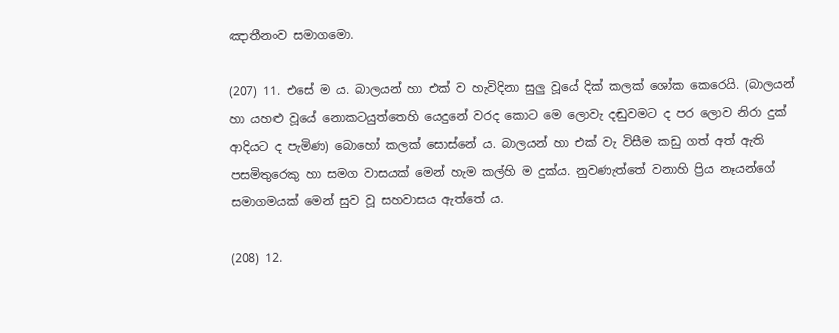ඤාතීනංව සමාගමො.

(207) 11. එසේ ම ය. බාලයන් හා එක් ව හැවිදිනා සුලු වූයේ දික් කලක් ශෝක කෙරෙයි. (බාලයන් හා යහළු වූයේ නොකටයුත්තෙහි යෙදුනේ වරද කොට මෙ ලොවැ දඬුවමට ද පර ලොව නිරා දුක් ආදියට ද පැමිණ) බොහෝ කලක් සොස්නේ ය. බාලයන් හා එක් වැ විසීම කඩු ගත් අත් ඇති පසමිතුරෙකු හා සමග වාසයක් මෙන් හැම කල්හි ම දුක්ය. නුවණැත්තේ වනාහි ප්‍රිය නෑයන්ගේ සමාගමයක් මෙන් සුව වූ සහවාසය ඇත්තේ ය.

(208) 12.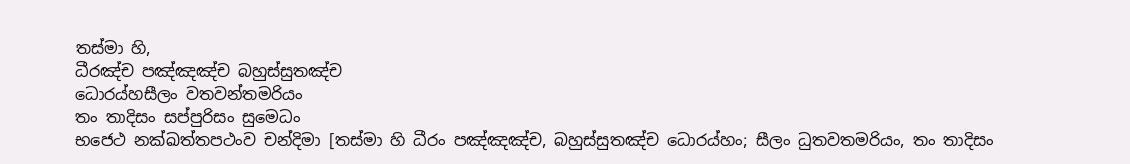තස්‌මා හි,
ධීරඤ්‌ච පඤ්‌ඤඤ්‌ච බහුස්‌සුතඤ්‌ච
ධොරය්‌හසීලං වතවන්‌තමරියං
තං තාදිසං සප්‌පුරිසං සුමෙධං
භජෙථ නක්‌ඛත්‌තපථංව චන්‌දිමා [තස්‌මා හි ධීරං පඤ්‌ඤඤ්‌ච, බහුස්‌සුතඤ්‌ච ධොරය්‌හං; සීලං ධුතවතමරියං, තං තාදිසං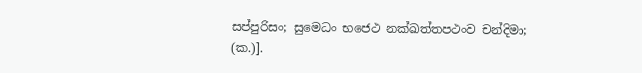සප්‌පුරිසං; සුමෙධං භජෙථ නක්‌ඛත්‌තපථංව චන්‌දිමා; (ක.)].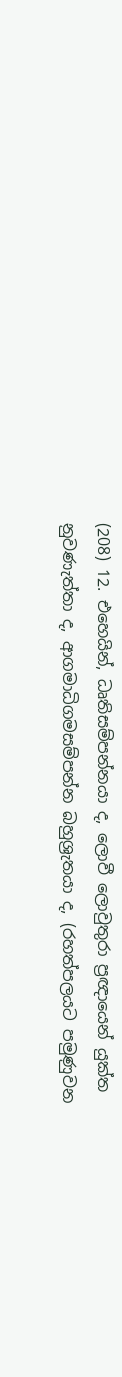(208) 12. එහෙයින්, ධෘතිසම්පන්නයා ද, ලොවී ලොවුතුරා ප්‍රඥායෙන් යුක්ත නුවණැත්තා ද, ආගමාධිගමසම්පන්න බහුශ්‍රැතයා ද, (රහත්පලයට පමුණුවන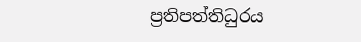ප්‍රතිපත්තිධුරය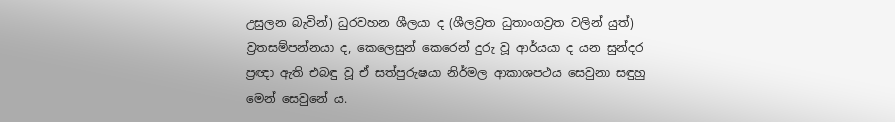උසුලන බැවින්) ධුරවහන ශීලයා ද (ශීලව්‍රත ධුතාංගව්‍රත වලින් යුත්) ව්‍රතසම්පන්නයා ද, කෙලෙසුන් කෙරෙන් දුරු වූ ආර්යයා ද යන සුන්දර ප්‍රඥා ඇති එබඳු වූ ඒ සත්පුරුෂයා නිර්මල ආකාශපථය සෙවුනා සඳුහු මෙන් සෙවුනේ ය.